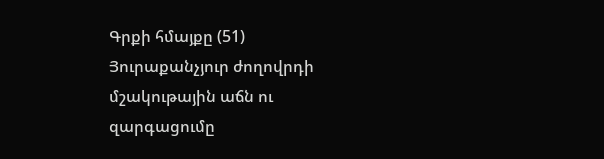Գրքի հմայքը (51)
Յուրաքանչյուր ժողովրդի մշակութային աճն ու զարգացումը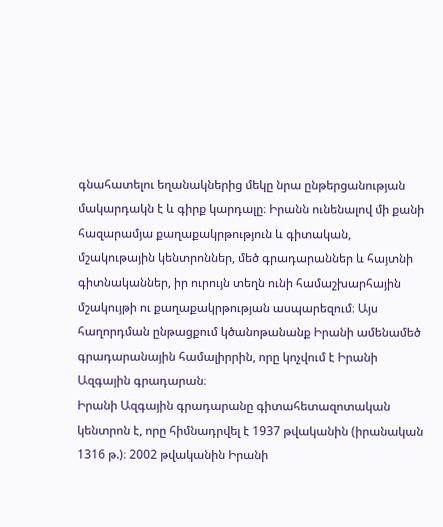գնահատելու եղանակներից մեկը նրա ընթերցանության մակարդակն է և գիրք կարդալը։ Իրանն ունենալով մի քանի հազարամյա քաղաքակրթություն և գիտական, մշակութային կենտրոններ, մեծ գրադարաններ և հայտնի գիտնականներ, իր ուրույն տեղն ունի համաշխարհային մշակույթի ու քաղաքակրթության ասպարեզում։ Այս հաղորդման ընթացքում կծանոթանանք Իրանի ամենամեծ գրադարանային համալիրրին, որը կոչվում է Իրանի Ազգային գրադարան։
Իրանի Ազգային գրադարանը գիտահետազոտական կենտրոն է, որը հիմնադրվել է 1937 թվականին (իրանական 1316 թ.)։ 2002 թվականին Իրանի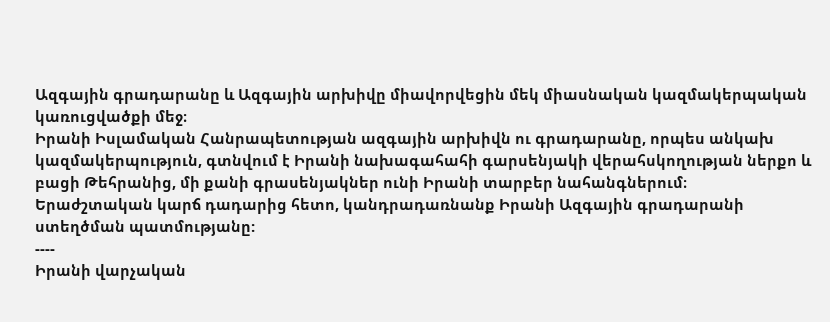Ազգային գրադարանը և Ազգային արխիվը միավորվեցին մեկ միասնական կազմակերպական կառուցվածքի մեջ։
Իրանի Իսլամական Հանրապետության ազգային արխիվն ու գրադարանը, որպես անկախ կազմակերպություն, գտնվում է Իրանի նախագահահի գարսենյակի վերահսկողության ներքո և բացի Թեհրանից, մի քանի գրասենյակներ ունի Իրանի տարբեր նահանգներում։
Երաժշտական կարճ դադարից հետո, կանդրադառնանք Իրանի Ազգային գրադարանի ստեղծման պատմությանը:
----
Իրանի վարչական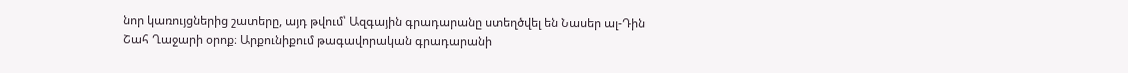նոր կառույցներից շատերը, այդ թվում՝ Ազգային գրադարանը ստեղծվել են Նասեր ալ-Դին Շահ Ղաջարի օրոք։ Արքունիքում թագավորական գրադարանի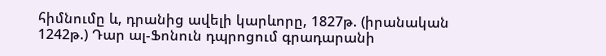հիմնումը և, դրանից ավելի կարևորը, 1827թ. (իրանական 1242թ.) Դար ալ-Ֆոնուն դպրոցում գրադարանի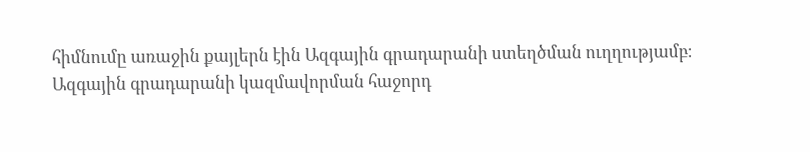հիմնումը առաջին քայլերն էին Ազգային գրադարանի ստեղծման ուղղությամբ։ Ազգային գրադարանի կազմավորման հաջորդ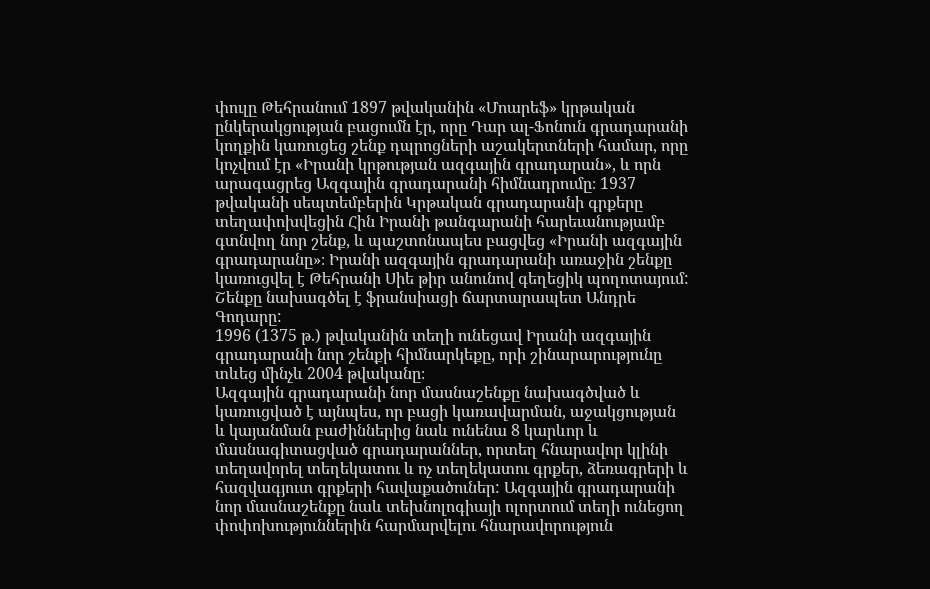փուլը Թեհրանում 1897 թվականին «Մոարեֆ» կրթական ընկերակցության բացումն էր, որը Դար ալ-Ֆոնուն գրադարանի կողքին կառուցեց շենք դպրոցների աշակերտների համար, որը կոչվում էր «Իրանի կրթության ազգային գրադարան», և որն արագացրեց Ազգային գրադարանի հիմնադրումը։ 1937 թվականի սեպտեմբերին Կրթական գրադարանի գրքերը տեղափոխվեցին Հին Իրանի թանգարանի հարեւանությամբ գտնվող նոր շենք, և պաշտոնապես բացվեց «Իրանի ազգային գրադարանը»։ Իրանի ազգային գրադարանի առաջին շենքը կառուցվել է Թեհրանի Սիե թիր անունով գեղեցիկ պողոտայում: Շենքը նախագծել է ֆրանսիացի ճարտարապետ Անդրե Գոդարը:
1996 (1375 թ.) թվականին տեղի ունեցավ Իրանի ազգային գրադարանի նոր շենքի հիմնարկեքը, որի շինարարությունը տևեց մինչև 2004 թվականը։
Ազգային գրադարանի նոր մասնաշենքը նախագծված և կառուցված է այնպես, որ բացի կառավարման, աջակցության և կայանման բաժիններից նաև ունենա 8 կարևոր և մասնագիտացված գրադարաններ, որտեղ հնարավոր կլինի տեղավորել տեղեկատու և ոչ տեղեկատու գրքեր, ձեռագրերի և հազվագյուտ գրքերի հավաքածուներ: Ազգային գրադարանի նոր մասնաշենքը նաև տեխնոլոգիայի ոլորտում տեղի ունեցող փոփոխություններին հարմարվելու հնարավորություն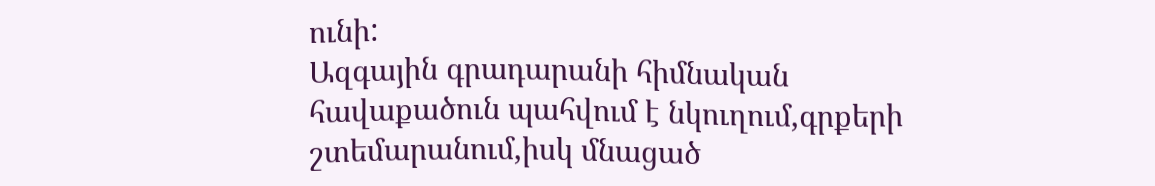ունի:
Ազգային գրադարանի հիմնական հավաքածուն պահվում է նկուղում,գրքերի շտեմարանում,իսկ մնացած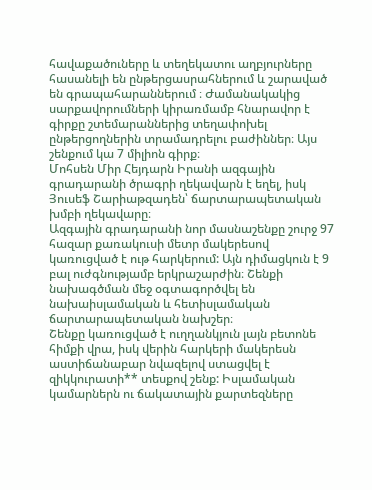հավաքածուները և տեղեկատու աղբյուրները հասանելի են ընթերցասրահներում և շարաված են գրապահարաններում ։ Ժամանակակից սարքավորումների կիրառմամբ հնարավոր է գիրքը շտեմարաններից տեղափոխել ընթերցողներին տրամադրելու բաժիններ։ Այս շենքում կա 7 միլիոն գիրք։
Մոհսեն Միր Հեյդարն Իրանի ազգային գրադարանի ծրագրի ղեկավարն է եղել, իսկ Յուսեֆ Շարիաթզադեն՝ ճարտարապետական խմբի ղեկավարը։
Ազգային գրադարանի նոր մասնաշենքը շուրջ 97 հազար քառակուսի մետր մակերեսով կառուցված է ութ հարկերում: Այն դիմացկուն է 9 բալ ուժգնությամբ երկրաշարժին։ Շենքի նախագծման մեջ օգտագործվել են նախաիսլամական և հետիսլամական ճարտարապետական նախշեր։
Շենքը կառուցված է ուղղանկյուն լայն բետոնե հիմքի վրա, իսկ վերին հարկերի մակերեսն աստիճանաբար նվազելով ստացվել է զիկկուրատի** տեսքով շենք: Իսլամական կամարներն ու ճակատային քարտեզները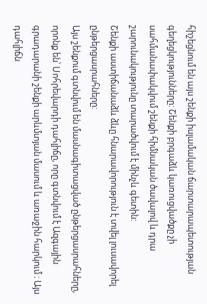հիշեցնում են այս շենքի իսլամական ճարտարապետության գեղեցկությունները: Շենքի բրգաձև կառուցվածքը չի սահմանափակվում շենքի հիմնական ծավալով և դրա շարունակությունը տարածվում է մինչև գետին:
Շենքի աստիճանաձև ձևը հնարավորություն է տվել լուսավորել ընթերցասրահները:
Այս շենքում գտնվում են մասնագիտացված ընթերցասրահները, որոնք են՝ Սոհրեվարդի դահլիճը, որը գտնվում է Ազգային գրադարանի շենքի արևմտյան մասում և առաջին հարկում ։ Այս դահլիճն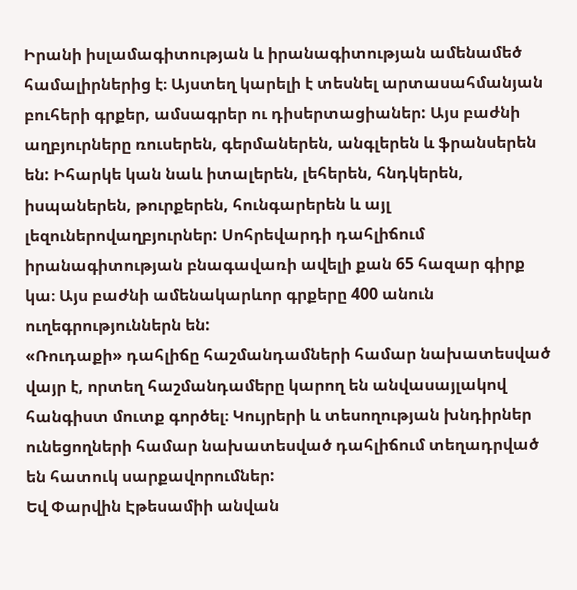Իրանի իսլամագիտության և իրանագիտության ամենամեծ համալիրներից է։ Այստեղ կարելի է տեսնել արտասահմանյան բուհերի գրքեր, ամսագրեր ու դիսերտացիաներ: Այս բաժնի աղբյուրները ռուսերեն, գերմաներեն, անգլերեն և ֆրանսերեն են: Իհարկե կան նաև իտալերեն, լեհերեն, հնդկերեն, իսպաներեն, թուրքերեն, հունգարերեն և այլ լեզուներովաղբյուրներ: Սոհրեվարդի դահլիճում իրանագիտության բնագավառի ավելի քան 65 հազար գիրք կա։ Այս բաժնի ամենակարևոր գրքերը 400 անուն ուղեգրություններն են:
«Ռուդաքի» դահլիճը հաշմանդամների համար նախատեսված վայր է, որտեղ հաշմանդամերը կարող են անվասայլակով հանգիստ մուտք գործել։ Կույրերի և տեսողության խնդիրներ ունեցողների համար նախատեսված դահլիճում տեղադրված են հատուկ սարքավորումներ:
Եվ Փարվին Էթեսամիի անվան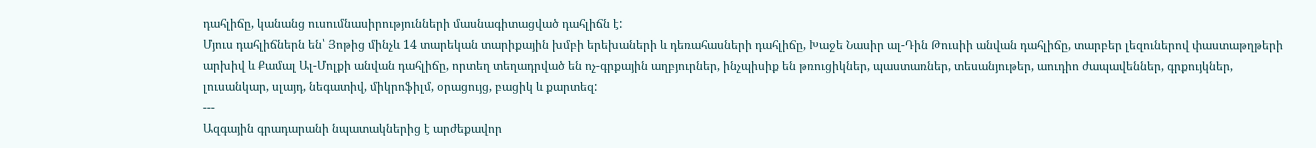դահլիճը, կանանց ուսումնասիրությունների մասնագիտացված դահլիճն է:
Մյուս դահլիճներն են՝ Յոթից մինչև 14 տարեկան տարիքային խմբի երեխաների և դեռահասների դահլիճը, Խաջե Նասիր ալ-Դին Թուսիի անվան դահլիճը, տարբեր լեզուներով փաստաթղթերի արխիվ և Քամալ Ալ-Մոլքի անվան դահլիճը, որտեղ տեղադրված են ոչ-գրքային աղբյուրներ, ինչպիսիք են թռուցիկներ, պաստառներ, տեսանյութեր, աուդիո ժապավեններ, գրքույկներ, լուսանկար, սլայդ, նեգատիվ, միկրոֆիլմ, օրացույց, բացիկ և քարտեզ:
---
Ազգային գրադարանի նպատակներից է արժեքավոր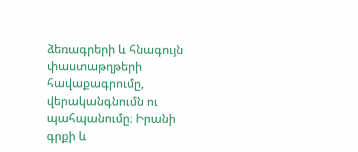ձեռագրերի և հնագույն փաստաթղթերի հավաքագրումը, վերականգնումն ու պահպանումը։ Իրանի գրքի և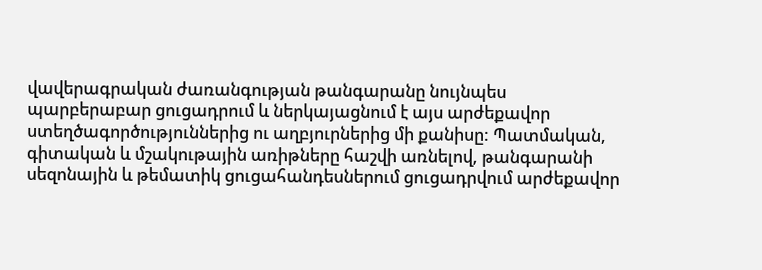վավերագրական ժառանգության թանգարանը նույնպես պարբերաբար ցուցադրում և ներկայացնում է այս արժեքավոր ստեղծագործություններից ու աղբյուրներից մի քանիսը: Պատմական, գիտական և մշակութային առիթները հաշվի առնելով, թանգարանի սեզոնային և թեմատիկ ցուցահանդեսներում ցուցադրվում արժեքավոր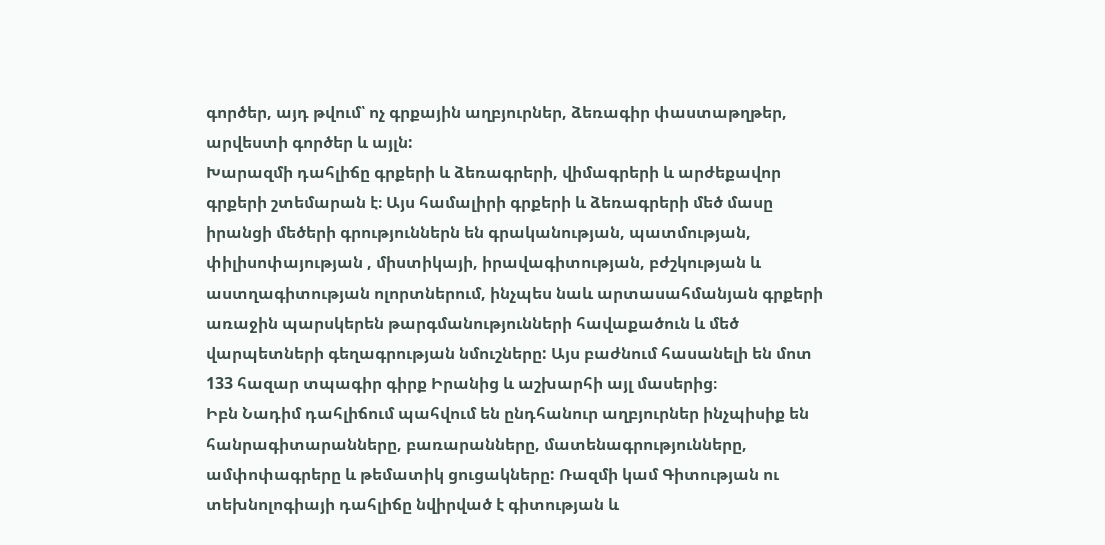գործեր, այդ թվում՝ ոչ գրքային աղբյուրներ, ձեռագիր փաստաթղթեր, արվեստի գործեր և այլն:
Խարազմի դահլիճը գրքերի և ձեռագրերի, վիմագրերի և արժեքավոր գրքերի շտեմարան է։ Այս համալիրի գրքերի և ձեռագրերի մեծ մասը իրանցի մեծերի գրություններն են գրականության, պատմության, փիլիսոփայության , միստիկայի, իրավագիտության, բժշկության և աստղագիտության ոլորտներում, ինչպես նաև արտասահմանյան գրքերի առաջին պարսկերեն թարգմանությունների հավաքածուն և մեծ վարպետների գեղագրության նմուշները: Այս բաժնում հասանելի են մոտ 133 հազար տպագիր գիրք Իրանից և աշխարհի այլ մասերից։
Իբն Նադիմ դահլիճում պահվում են ընդհանուր աղբյուրներ ինչպիսիք են հանրագիտարանները, բառարանները, մատենագրությունները, ամփոփագրերը և թեմատիկ ցուցակները: Ռազմի կամ Գիտության ու տեխնոլոգիայի դահլիճը նվիրված է գիտության և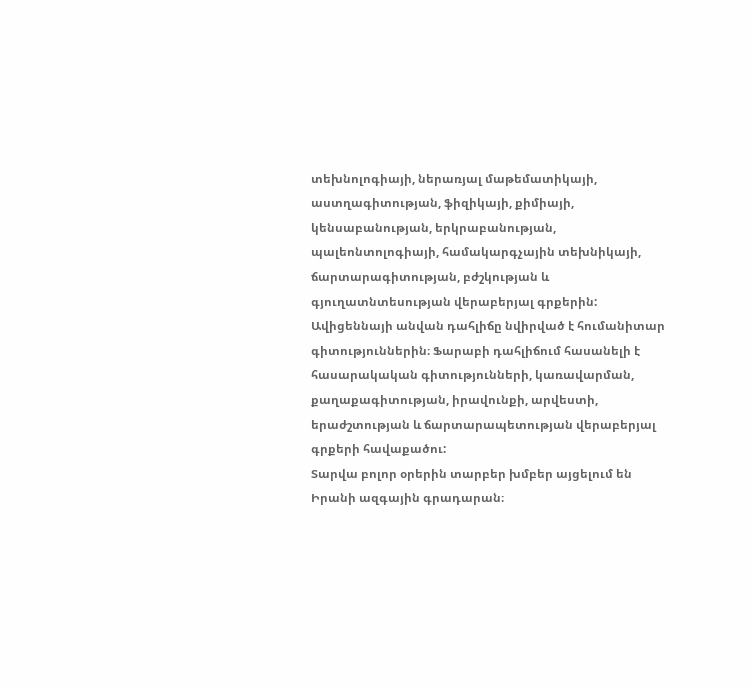տեխնոլոգիայի, ներառյալ մաթեմատիկայի, աստղագիտության, ֆիզիկայի, քիմիայի, կենսաբանության, երկրաբանության, պալեոնտոլոգիայի, համակարգչային տեխնիկայի, ճարտարագիտության, բժշկության և գյուղատնտեսության վերաբերյալ գրքերին: Ավիցեննայի անվան դահլիճը նվիրված է հումանիտար գիտություններին։ Ֆարաբի դահլիճում հասանելի է հասարակական գիտությունների, կառավարման, քաղաքագիտության, իրավունքի, արվեստի, երաժշտության և ճարտարապետության վերաբերյալ գրքերի հավաքածու:
Տարվա բոլոր օրերին տարբեր խմբեր այցելում են Իրանի ազգային գրադարան։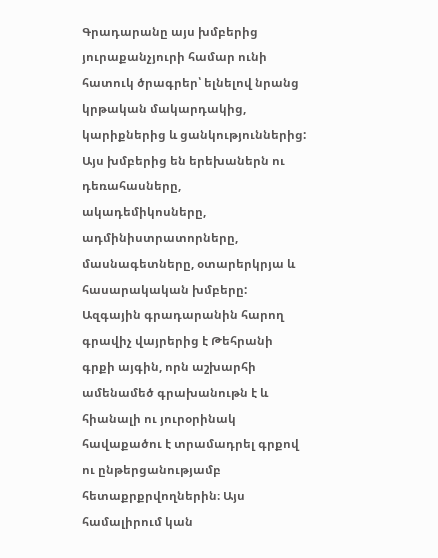Գրադարանը այս խմբերից յուրաքանչյուրի համար ունի հատուկ ծրագրեր՝ ելնելով նրանց կրթական մակարդակից, կարիքներից և ցանկություններից: Այս խմբերից են երեխաներն ու դեռահասները, ակադեմիկոսները, ադմինիստրատորները, մասնագետները, օտարերկրյա և հասարակական խմբերը:
Ազգային գրադարանին հարող գրավիչ վայրերից է Թեհրանի գրքի այգին, որն աշխարհի ամենամեծ գրախանութն է և հիանալի ու յուրօրինակ հավաքածու է տրամադրել գրքով ու ընթերցանությամբ հետաքրքրվողներին։ Այս համալիրում կան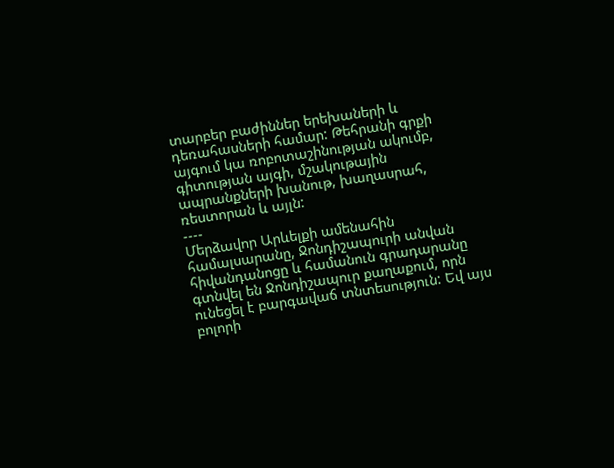տարբեր բաժիններ երեխաների և դեռահասների համար: Թեհրանի գրքի այգում կա ռոբոտաշինության ակումբ, գիտության այգի, մշակութային ապրանքների խանութ, խաղասրահ, ռեստորան և այլն:
----
Մերձավոր Արևելքի ամենահին համալսարանը, Ջոնդիշապուրի անվան հիվանդանոցը և համանուն գրադարանը գտնվել են Ջոնդիշապուր քաղաքում, որն ունեցել է բարգավաճ տնտեսություն: Եվ այս բոլորի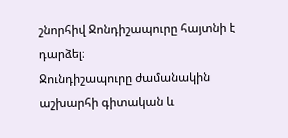շնորհիվ Ջոնդիշապուրը հայտնի է դարձել։
Ջունդիշապուրը ժամանակին աշխարհի գիտական և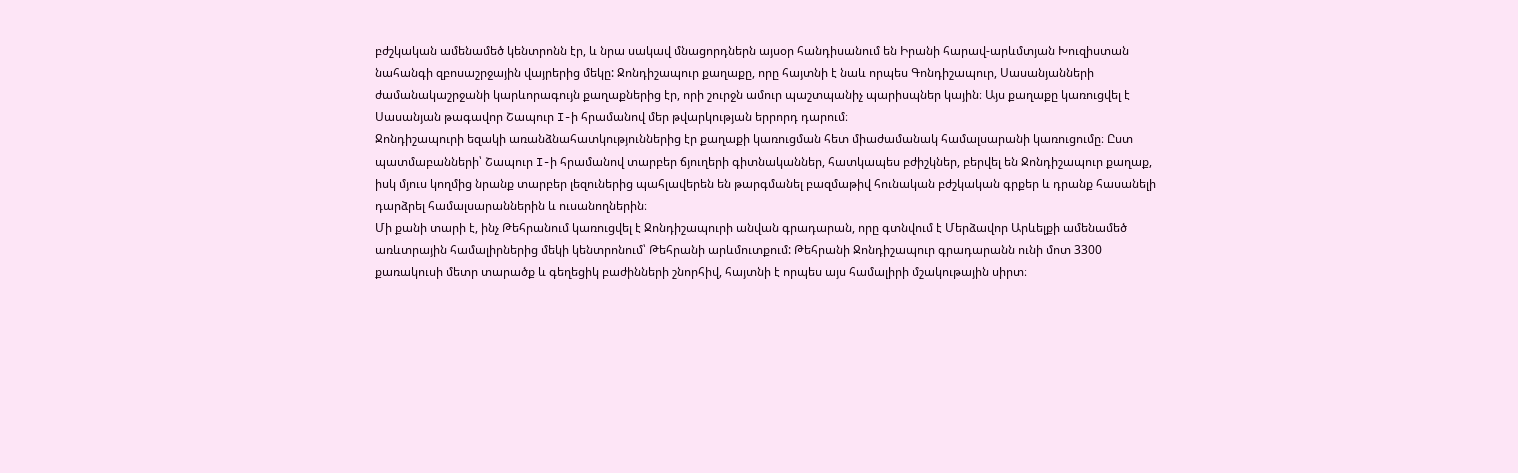բժշկական ամենամեծ կենտրոնն էր, և նրա սակավ մնացորդներն այսօր հանդիսանում են Իրանի հարավ-արևմտյան Խուզիստան նահանգի զբոսաշրջային վայրերից մեկը: Ջոնդիշապուր քաղաքը, որը հայտնի է նաև որպես Գոնդիշապուր, Սասանյանների ժամանակաշրջանի կարևորագույն քաղաքներից էր, որի շուրջն ամուր պաշտպանիչ պարիսպներ կային։ Այս քաղաքը կառուցվել է Սասանյան թագավոր Շապուր I-ի հրամանով մեր թվարկության երրորդ դարում։
Ջոնդիշապուրի եզակի առանձնահատկություններից էր քաղաքի կառուցման հետ միաժամանակ համալսարանի կառուցումը։ Ըստ պատմաբանների՝ Շապուր I-ի հրամանով տարբեր ճյուղերի գիտնականներ, հատկապես բժիշկներ, բերվել են Ջոնդիշապուր քաղաք, իսկ մյուս կողմից նրանք տարբեր լեզուներից պահլավերեն են թարգմանել բազմաթիվ հունական բժշկական գրքեր և դրանք հասանելի դարձրել համալսարաններին և ուսանողներին։
Մի քանի տարի է, ինչ Թեհրանում կառուցվել է Ջոնդիշապուրի անվան գրադարան, որը գտնվում է Մերձավոր Արևելքի ամենամեծ առևտրային համալիրներից մեկի կենտրոնում՝ Թեհրանի արևմուտքում: Թեհրանի Ջոնդիշապուր գրադարանն ունի մոտ 3300 քառակուսի մետր տարածք և գեղեցիկ բաժինների շնորհիվ, հայտնի է որպես այս համալիրի մշակութային սիրտ։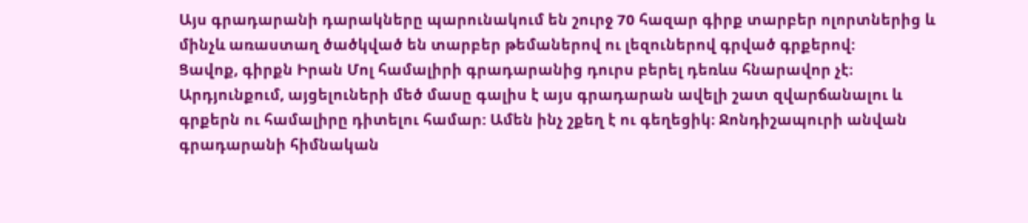Այս գրադարանի դարակները պարունակում են շուրջ 70 հազար գիրք տարբեր ոլորտներից և մինչև առաստաղ ծածկված են տարբեր թեմաներով ու լեզուներով գրված գրքերով:
Ցավոք, գիրքն Իրան Մոլ համալիրի գրադարանից դուրս բերել դեռևս հնարավոր չէ։ Արդյունքում, այցելուների մեծ մասը գալիս է այս գրադարան ավելի շատ զվարճանալու և գրքերն ու համալիրը դիտելու համար: Ամեն ինչ շքեղ է ու գեղեցիկ։ Ջոնդիշապուրի անվան գրադարանի հիմնական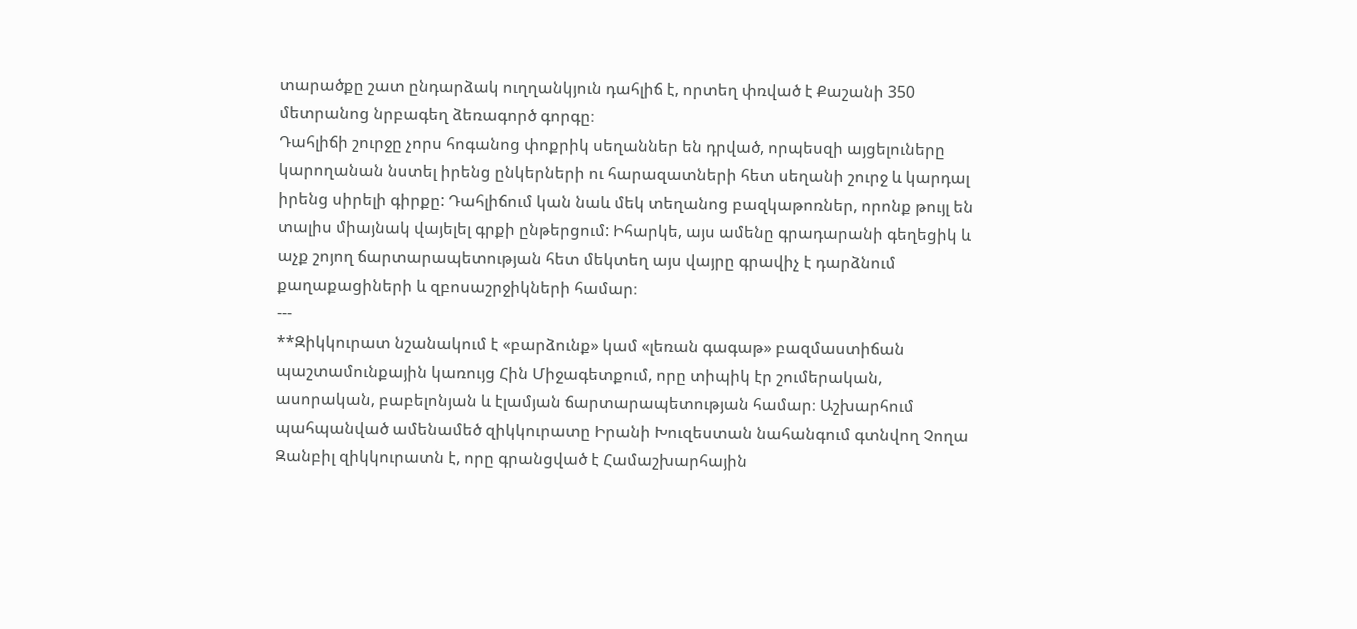տարածքը շատ ընդարձակ ուղղանկյուն դահլիճ է, որտեղ փռված է Քաշանի 350 մետրանոց նրբագեղ ձեռագործ գորգը։
Դահլիճի շուրջը չորս հոգանոց փոքրիկ սեղաններ են դրված, որպեսզի այցելուները կարողանան նստել իրենց ընկերների ու հարազատների հետ սեղանի շուրջ և կարդալ իրենց սիրելի գիրքը: Դահլիճում կան նաև մեկ տեղանոց բազկաթոռներ, որոնք թույլ են տալիս միայնակ վայելել գրքի ընթերցում: Իհարկե, այս ամենը գրադարանի գեղեցիկ և աչք շոյող ճարտարապետության հետ մեկտեղ այս վայրը գրավիչ է դարձնում քաղաքացիների և զբոսաշրջիկների համար։
---
**Զիկկուրատ նշանակում է «բարձունք» կամ «լեռան գագաթ» բազմաստիճան պաշտամունքային կառույց Հին Միջագետքում, որը տիպիկ էր շումերական, ասորական, բաբելոնյան և էլամյան ճարտարապետության համար։ Աշխարհում պահպանված ամենամեծ զիկկուրատը Իրանի Խուզեստան նահանգում գտնվող Չողա Զանբիլ զիկկուրատն է, որը գրանցված է Համաշխարհային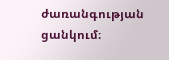ժառանգության ցանկում։